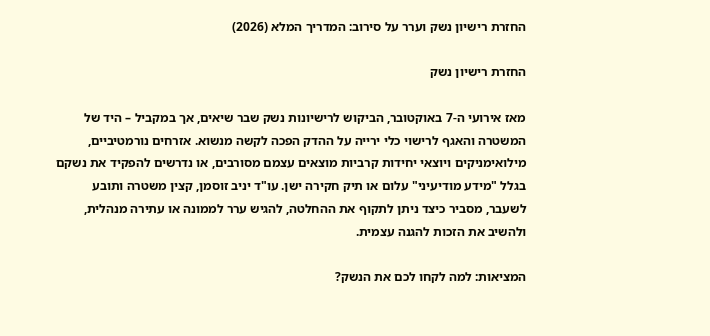החזרת רישיון נשק וערר על סירוב: המדריך המלא (2026)

החזרת רישיון נשק

מאז אירועי ה-7 באוקטובר, הביקוש לרישיונות נשק שבר שיאים, אך במקביל – היד של המשטרה והאגף לרישוי כלי ירייה על ההדק הפכה לקשה מנשוא. אזרחים נורמטיביים, מילואימניקים ויוצאי יחידות קרביות מוצאים עצמם מסורבים, או נדרשים להפקיד את נשקם בגלל "מידע מודיעיני" עלום או תיק חקירה ישן. עו"ד יניב זוסמן, קצין משטרה ותובע לשעבר, מסביר כיצד ניתן לתקוף את ההחלטה, להגיש ערר לממונה או עתירה מנהלית, ולהשיב את הזכות להגנה עצמית.

המציאות: למה לקחו לכם את הנשק?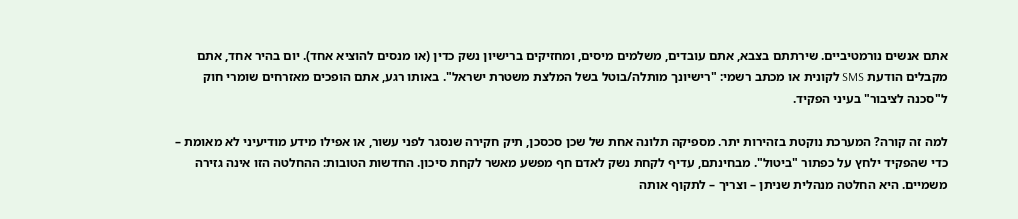אתם אנשים נורמטיביים. שירתתם בצבא, אתם עובדים, משלמים מיסים, ומחזיקים ברישיון נשק כדין (או מנסים להוציא אחד). יום בהיר אחד, אתם מקבלים הודעת SMS לקונית או מכתב רשמי: "רישיונך מותלה/בוטל בשל המלצת משטרת ישראל". באותו רגע, אתם הופכים מאזרחים שומרי חוק ל"סכנה לציבור" בעיני הפקיד.

למה זה קורה? המערכת נוקטת בזהירות יתר. מספיקה תלונה אחת של שכן סכסכן, תיק חקירה שנסגר לפני עשור, או אפילו מידע מודיעיני לא מאומת – כדי שהפקיד ילחץ על כפתור "ביטול". מבחינתם, עדיף לקחת נשק לאדם חף מפשע מאשר לקחת סיכון. החדשות הטובות: ההחלטה הזו אינה גזירה משמיים. היא החלטה מנהלית שניתן – וצריך – לתקוף אותה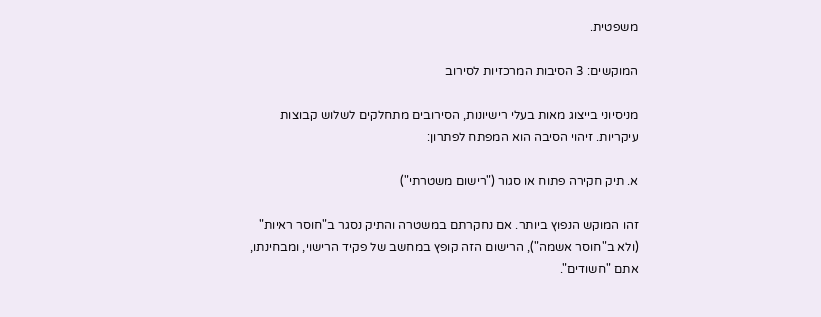משפטית.

המוקשים: 3 הסיבות המרכזיות לסירוב

מניסיוני בייצוג מאות בעלי רישיונות, הסירובים מתחלקים לשלוש קבוצות עיקריות. זיהוי הסיבה הוא המפתח לפתרון:

א. תיק חקירה פתוח או סגור ("רישום משטרתי")

זהו המוקש הנפוץ ביותר. אם נחקרתם במשטרה והתיק נסגר ב"חוסר ראיות" (ולא ב"חוסר אשמה"), הרישום הזה קופץ במחשב של פקיד הרישוי, ומבחינתו, אתם "חשודים".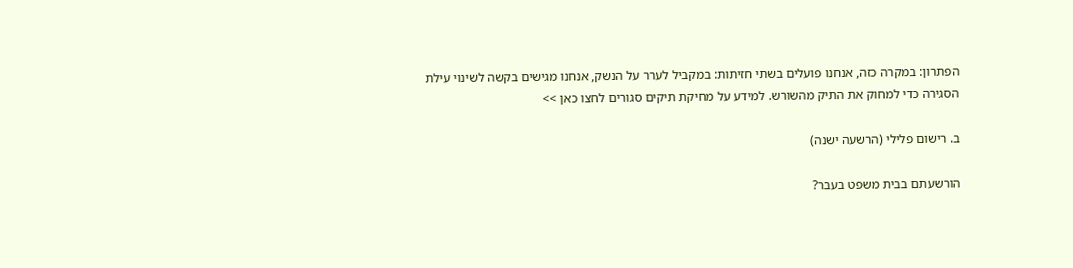הפתרון: במקרה כזה, אנחנו פועלים בשתי חזיתות: במקביל לערר על הנשק, אנחנו מגישים בקשה לשינוי עילת הסגירה כדי למחוק את התיק מהשורש. למידע על מחיקת תיקים סגורים לחצו כאן >>

ב. רישום פלילי (הרשעה ישנה)

הורשעתם בבית משפט בעבר?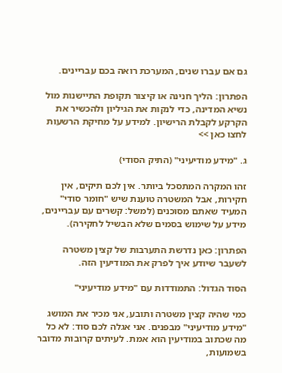גם אם עברו שנים, המערכת רואה בכם עבריינים.

הפתרון: הליך חנינה או קיצור תקופת התיישנות מול נשיא המדינה, כדי לנקות את הגיליון ולהכשיר את הקרקע לקבלת הרישיון. למידע על מחיקת הרשעות לחצו כאן >>

ג. "מידע מודיעיני" (התיק הסודי)

זהו המקרה המתסכל ביותר. אין לכם תיקים, אין חקירות, אבל המשטרה טוענת שיש "חומר סודי" המעיד שאתם מסוכנים (למשל: קשרים עם עבריינים, מידע על שימוש בסמים שלא הבשיל לחקירה).

הפתרון: כאן נדרשת התערבות של קצין משטרה לשעבר שיודע איך לפרק את המודיעין הזה.

הסוד הגדול: התמודדות עם "מידע מודיעיני"

כמי שהיה קצין משטרה ותובע, אני מכיר את המושג "מידע מודיעיני" מבפנים. אני אגלה לכם סוד: לא כל מה שכתוב במודיעין הוא אמת. לעיתים קרובות מדובר בשמועות,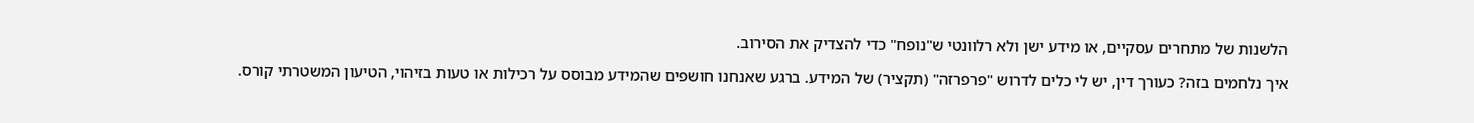הלשנות של מתחרים עסקיים, או מידע ישן ולא רלוונטי ש"נופח" כדי להצדיק את הסירוב.

איך נלחמים בזה? כעורך דין, יש לי כלים לדרוש "פרפרזה" (תקציר) של המידע. ברגע שאנחנו חושפים שהמידע מבוסס על רכילות או טעות בזיהוי, הטיעון המשטרתי קורס.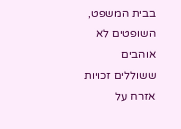בבית המשפט, השופטים לא אוהבים ששוללים זכויות אזרח על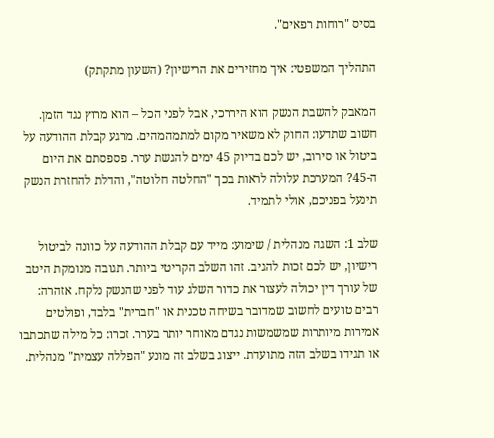בסיס "רוחות רפאים".

התהליך המשפטי: איך מחזירים את הרישיון? (השעון מתקתק)

המאבק להשבת הנשק הוא היררכי, אבל לפני הכל – הוא מרוץ נגד הזמן. חשוב שתדעו: החוק לא משאיר מקום למתמהמהים. מרגע קבלת ההודעה על ביטול או סירוב, יש לכם בדיוק 45 ימים להגשת ערר. פספסתם את היום ה-45? המערכת עלולה לראות בכך "החלטה חלוטה", והדלת להחזרת הנשק תינעל בפניכם, אולי לתמיד.

שלב 1: השגה מנהלית / שימוע: מייד עם קבלת ההודעה על כוונה לביטול רישיון, יש לכם זכות להגיב. זהו השלב הקריטי ביותר. תגובה מנומקת היטב של עורך דין יכולה לעצור את כדור השלג עוד לפני שהנשק נלקח. אזהרה: רבים טועים לחשוב שמדובר בשיחה טכנית או "חברית" בלבד, ופולטים אמירות מיותרות שמשמשות נגדם מאוחר יותר בערר. זכרו: כל מילה שתכתבו או תגידו בשלב הזה מתועדת. ייצוג בשלב זה מונע "הפללה עצמית" מנהלית.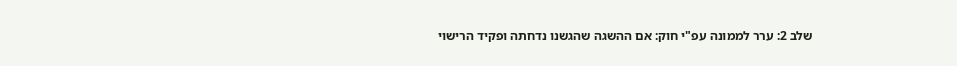שלב 2: ערר לממונה עפ"י חוק: אם ההשגה שהגשנו נדחתה ופקיד הרישוי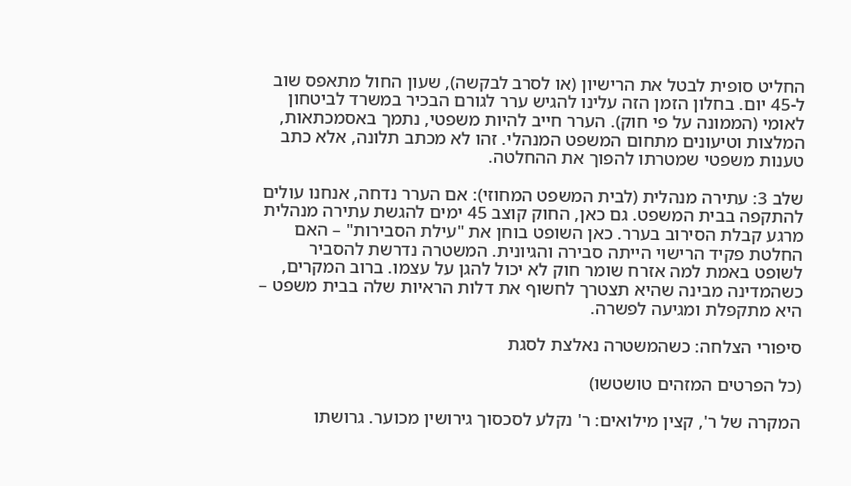החליט סופית לבטל את הרישיון (או לסרב לבקשה), שעון החול מתאפס שוב ל-45 יום. בחלון הזמן הזה עלינו להגיש ערר לגורם הבכיר במשרד לביטחון לאומי (הממונה על פי חוק). הערר חייב להיות משפטי, נתמך באסמכתאות, המלצות וטיעונים מתחום המשפט המנהלי. זהו לא מכתב תלונה, אלא כתב טענות משפטי שמטרתו להפוך את ההחלטה.

שלב 3: עתירה מנהלית (לבית המשפט המחוזי): אם הערר נדחה, אנחנו עולים להתקפה בבית המשפט. גם כאן, החוק קוצב 45 ימים להגשת עתירה מנהלית מרגע קבלת הסירוב בערר. כאן השופט בוחן את "עילת הסבירות" – האם החלטת פקיד הרישוי הייתה סבירה והגיונית. המשטרה נדרשת להסביר לשופט באמת למה אזרח שומר חוק לא יכול להגן על עצמו. ברוב המקרים, כשהמדינה מבינה שהיא תצטרך לחשוף את דלות הראיות שלה בבית משפט – היא מתקפלת ומגיעה לפשרה.

סיפורי הצלחה: כשהמשטרה נאלצת לסגת

(כל הפרטים המזהים טושטשו)

המקרה של ר', קצין מילואים: ר' נקלע לסכסוך גירושין מכוער. גרושתו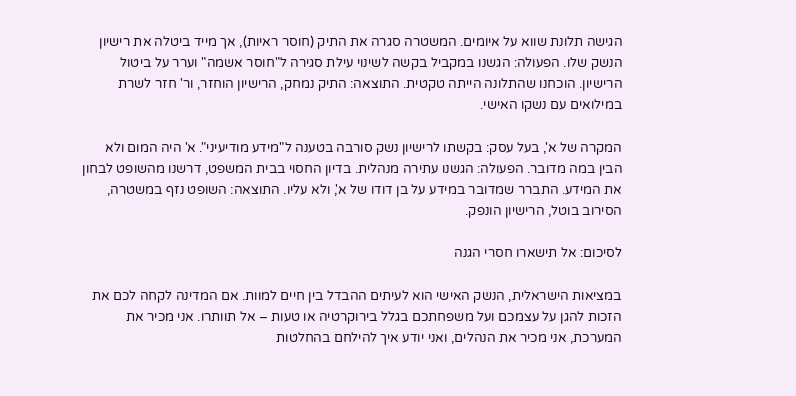הגישה תלונת שווא על איומים. המשטרה סגרה את התיק (חוסר ראיות), אך מייד ביטלה את רישיון הנשק שלו. הפעולה: הגשנו במקביל בקשה לשינוי עילת סגירה ל"חוסר אשמה" וערר על ביטול הרישיון. הוכחנו שהתלונה הייתה טקטית. התוצאה: התיק נמחק, הרישיון הוחזר, ור' חזר לשרת במילואים עם נשקו האישי.

המקרה של א', בעל עסק: בקשתו לרישיון נשק סורבה בטענה ל"מידע מודיעיני". א' היה המום ולא הבין במה מדובר. הפעולה: הגשנו עתירה מנהלית. בדיון החסוי בבית המשפט, דרשנו מהשופט לבחון את המידע. התברר שמדובר במידע על בן דודו של א', ולא עליו. התוצאה: השופט נזף במשטרה, הסירוב בוטל, הרישיון הונפק.

לסיכום: אל תישארו חסרי הגנה

במציאות הישראלית, הנשק האישי הוא לעיתים ההבדל בין חיים למוות. אם המדינה לקחה לכם את הזכות להגן על עצמכם ועל משפחתכם בגלל בירוקרטיה או טעות – אל תוותרו. אני מכיר את המערכת, אני מכיר את הנהלים, ואני יודע איך להילחם בהחלטות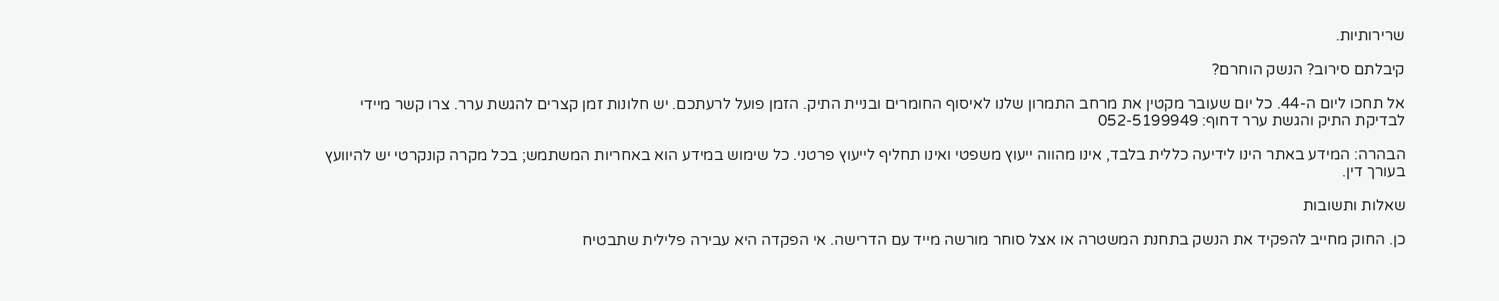שרירותיות.

קיבלתם סירוב? הנשק הוחרם?

אל תחכו ליום ה-44. כל יום שעובר מקטין את מרחב התמרון שלנו לאיסוף החומרים ובניית התיק. הזמן פועל לרעתכם. יש חלונות זמן קצרים להגשת ערר. צרו קשר מיידי לבדיקת התיק והגשת ערר דחוף: 052-5199949

הבהרה: המידע באתר הינו לידיעה כללית בלבד, אינו מהווה ייעוץ משפטי ואינו תחליף לייעוץ פרטני. כל שימוש במידע הוא באחריות המשתמש; בכל מקרה קונקרטי יש להיוועץ בעורך דין.

שאלות ותשובות

כן. החוק מחייב להפקיד את הנשק בתחנת המשטרה או אצל סוחר מורשה מייד עם הדרישה. אי הפקדה היא עבירה פלילית שתבטיח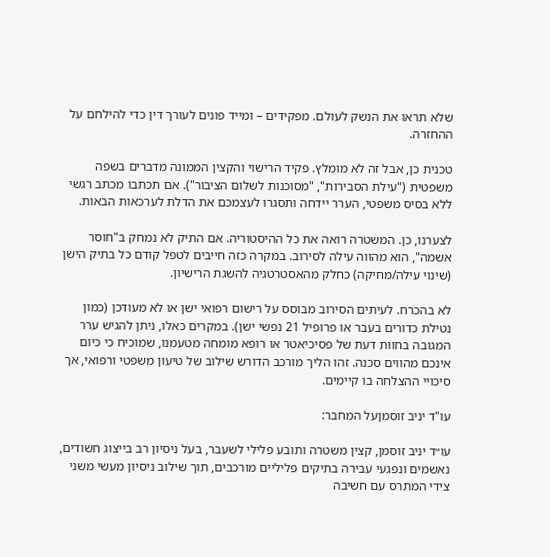שלא תראו את הנשק לעולם. מפקידים – ומייד פונים לעורך דין כדי להילחם על ההחזרה.

טכנית כן, אבל זה לא מומלץ. פקיד הרישוי והקצין הממונה מדברים בשפה משפטית ("עילת הסבירות", "מסוכנות לשלום הציבור"). אם תכתבו מכתב רגשי ללא בסיס משפטי, הערר יידחה ותסגרו לעצמכם את הדלת לערכאות הבאות.

לצערנו, כן. המשטרה רואה את כל ההיסטוריה. אם התיק לא נמחק ב"חוסר אשמה", הוא מהווה עילה לסירוב. במקרה כזה חייבים לטפל קודם כל בתיק הישן (שינוי עילה/מחיקה) כחלק מהאסטרטגיה להשגת הרישיון.

לא בהכרח. לעיתים הסירוב מבוסס על רישום רפואי ישן או לא מעודכן (כמון נטילת כדורים בעבר או פרופיל 21 נפשי ישן). במקרים כאלו, ניתן להגיש ערר המגובה בחוות דעת של פסיכיאטר או רופא מומחה מטעמנו, שמוכיח כי כיום אינכם מהווים סכנה. זהו הליך מורכב הדורש שילוב של טיעון משפטי ורפואי, אך סיכויי ההצלחה בו קיימים.

עו"ד יניב זוסמןעל המחבר:

עו״ד יניב זוסמן, קצין משטרה ותובע פלילי לשעבר, בעל ניסיון רב בייצוג חשודים, נאשמים ונפגעי עבירה בתיקים פליליים מורכבים, תוך שילוב ניסיון מעשי משני צידי המתרס עם חשיבה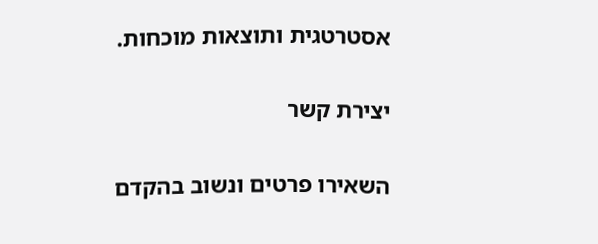אסטרטגית ותוצאות מוכחות.

יצירת קשר

השאירו פרטים ונשוב בהקדם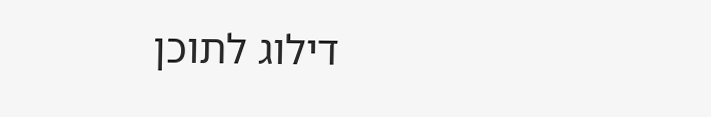דילוג לתוכן